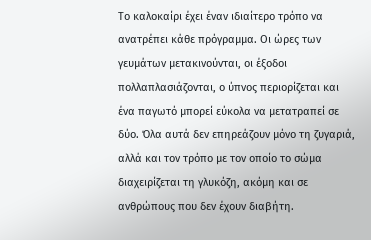Το καλοκαίρι έχει έναν ιδιαίτερο τρόπο να ανατρέπει κάθε πρόγραμμα. Οι ώρες των γευμάτων μετακινούνται, οι έξοδοι πολλαπλασιάζονται, ο ύπνος περιορίζεται και ένα παγωτό μπορεί εύκολα να μετατραπεί σε δύο. Όλα αυτά δεν επηρεάζουν μόνο τη ζυγαριά, αλλά και τον τρόπο με τον οποίο το σώμα διαχειρίζεται τη γλυκόζη, ακόμη και σε ανθρώπους που δεν έχουν διαβήτη.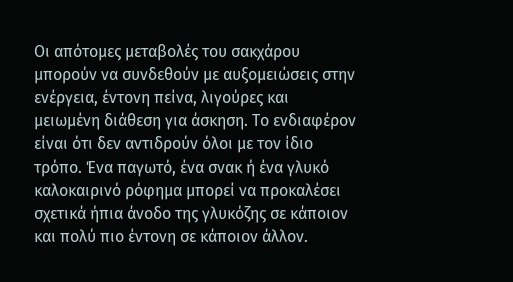Οι απότομες μεταβολές του σακχάρου μπορούν να συνδεθούν με αυξομειώσεις στην ενέργεια, έντονη πείνα, λιγούρες και μειωμένη διάθεση για άσκηση. Το ενδιαφέρον είναι ότι δεν αντιδρούν όλοι με τον ίδιο τρόπο. Ένα παγωτό, ένα σνακ ή ένα γλυκό καλοκαιρινό ρόφημα μπορεί να προκαλέσει σχετικά ήπια άνοδο της γλυκόζης σε κάποιον και πολύ πιο έντονη σε κάποιον άλλον.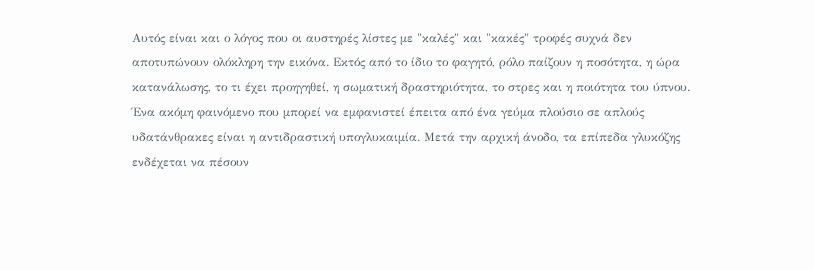Αυτός είναι και ο λόγος που οι αυστηρές λίστες με "καλές" και "κακές" τροφές συχνά δεν αποτυπώνουν ολόκληρη την εικόνα. Εκτός από το ίδιο το φαγητό, ρόλο παίζουν η ποσότητα, η ώρα κατανάλωσης, το τι έχει προηγηθεί, η σωματική δραστηριότητα, το στρες και η ποιότητα του ύπνου.
Ένα ακόμη φαινόμενο που μπορεί να εμφανιστεί έπειτα από ένα γεύμα πλούσιο σε απλούς υδατάνθρακες είναι η αντιδραστική υπογλυκαιμία. Μετά την αρχική άνοδο, τα επίπεδα γλυκόζης ενδέχεται να πέσουν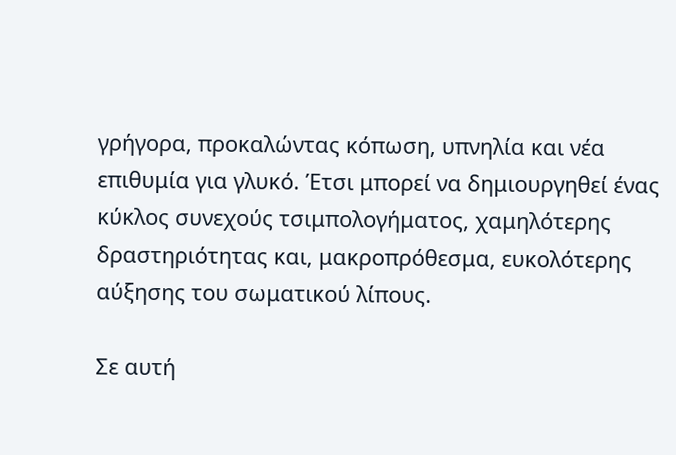γρήγορα, προκαλώντας κόπωση, υπνηλία και νέα επιθυμία για γλυκό. Έτσι μπορεί να δημιουργηθεί ένας κύκλος συνεχούς τσιμπολογήματος, χαμηλότερης δραστηριότητας και, μακροπρόθεσμα, ευκολότερης αύξησης του σωματικού λίπους.

Σε αυτή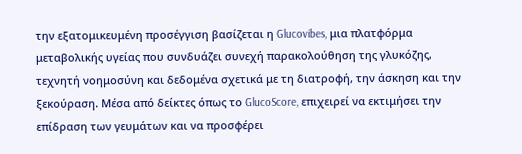την εξατομικευμένη προσέγγιση βασίζεται η Glucovibes, μια πλατφόρμα μεταβολικής υγείας που συνδυάζει συνεχή παρακολούθηση της γλυκόζης, τεχνητή νοημοσύνη και δεδομένα σχετικά με τη διατροφή, την άσκηση και την ξεκούραση. Μέσα από δείκτες όπως το GlucoScore, επιχειρεί να εκτιμήσει την επίδραση των γευμάτων και να προσφέρει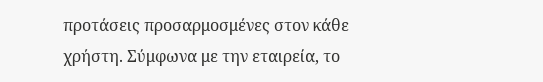προτάσεις προσαρμοσμένες στον κάθε χρήστη. Σύμφωνα με την εταιρεία, το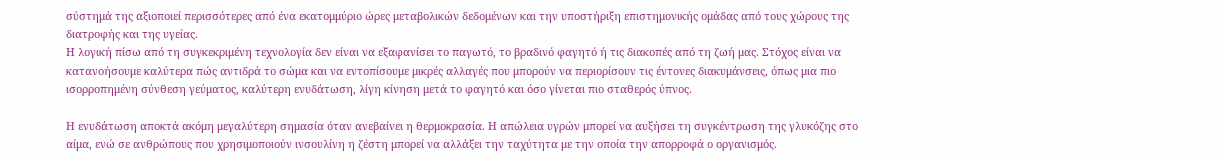σύστημά της αξιοποιεί περισσότερες από ένα εκατομμύριο ώρες μεταβολικών δεδομένων και την υποστήριξη επιστημονικής ομάδας από τους χώρους της διατροφής και της υγείας.
Η λογική πίσω από τη συγκεκριμένη τεχνολογία δεν είναι να εξαφανίσει το παγωτό, το βραδινό φαγητό ή τις διακοπές από τη ζωή μας. Στόχος είναι να κατανοήσουμε καλύτερα πώς αντιδρά το σώμα και να εντοπίσουμε μικρές αλλαγές που μπορούν να περιορίσουν τις έντονες διακυμάνσεις, όπως μια πιο ισορροπημένη σύνθεση γεύματος, καλύτερη ενυδάτωση, λίγη κίνηση μετά το φαγητό και όσο γίνεται πιο σταθερός ύπνος.

Η ενυδάτωση αποκτά ακόμη μεγαλύτερη σημασία όταν ανεβαίνει η θερμοκρασία. Η απώλεια υγρών μπορεί να αυξήσει τη συγκέντρωση της γλυκόζης στο αίμα, ενώ σε ανθρώπους που χρησιμοποιούν ινσουλίνη η ζέστη μπορεί να αλλάξει την ταχύτητα με την οποία την απορροφά ο οργανισμός.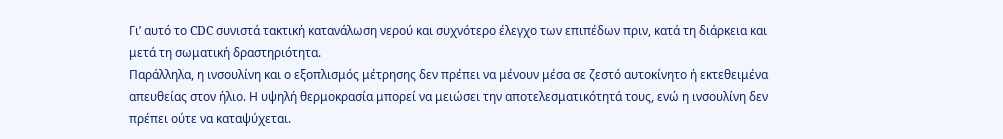Γι’ αυτό το CDC συνιστά τακτική κατανάλωση νερού και συχνότερο έλεγχο των επιπέδων πριν, κατά τη διάρκεια και μετά τη σωματική δραστηριότητα.
Παράλληλα, η ινσουλίνη και ο εξοπλισμός μέτρησης δεν πρέπει να μένουν μέσα σε ζεστό αυτοκίνητο ή εκτεθειμένα απευθείας στον ήλιο. Η υψηλή θερμοκρασία μπορεί να μειώσει την αποτελεσματικότητά τους, ενώ η ινσουλίνη δεν πρέπει ούτε να καταψύχεται.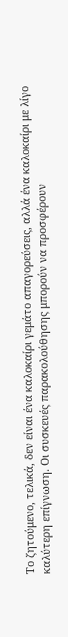Το ζητούμενο, τελικά, δεν είναι ένα καλοκαίρι γεμάτο απαγορεύσεις, αλλά ένα καλοκαίρι με λίγο καλύτερη επίγνωση. Οι συσκευές παρακολούθησης μπορούν να προσφέρουν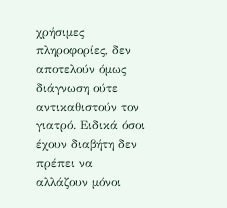χρήσιμες πληροφορίες, δεν αποτελούν όμως διάγνωση ούτε αντικαθιστούν τον γιατρό. Ειδικά όσοι έχουν διαβήτη δεν πρέπει να αλλάζουν μόνοι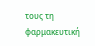τους τη φαρμακευτική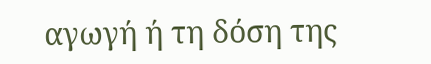αγωγή ή τη δόση της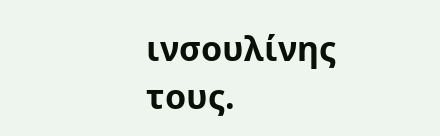ινσουλίνης τους.